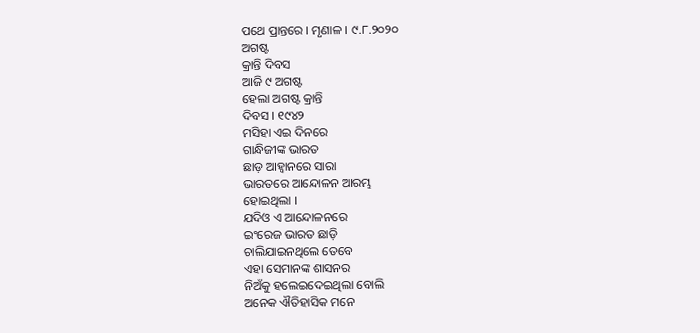ପଥେ ପ୍ରାନ୍ତରେ । ମୃଣାଳ । ୯.୮.୨୦୨୦
ଅଗଷ୍ଟ
କ୍ରାନ୍ତି ଦିବସ
ଆଜି ୯ ଅଗଷ୍ଟ
ହେଲା ଅଗଷ୍ଟ କ୍ରାନ୍ତି
ଦିବସ । ୧୯୪୨
ମସିହା ଏଇ ଦିନରେ
ଗାନ୍ଧିଜୀଙ୍କ ଭାରତ
ଛାଡ଼ ଆହ୍ୱାନରେ ସାରା
ଭାରତରେ ଆନ୍ଦୋଳନ ଆରମ୍ଭ
ହୋଇଥିଲା ।
ଯଦିଓ ଏ ଆନ୍ଦୋଳନରେ
ଇଂରେଜ ଭାରତ ଛାଡ଼ି
ଚାଲିଯାଇନଥିଲେ ତେବେ
ଏହା ସେମାନଙ୍କ ଶାସନର
ନିଅଁକୁ ହଲେଇଦେଇଥିଲା ବୋଲି
ଅନେକ ଐତିହାସିକ ମନେ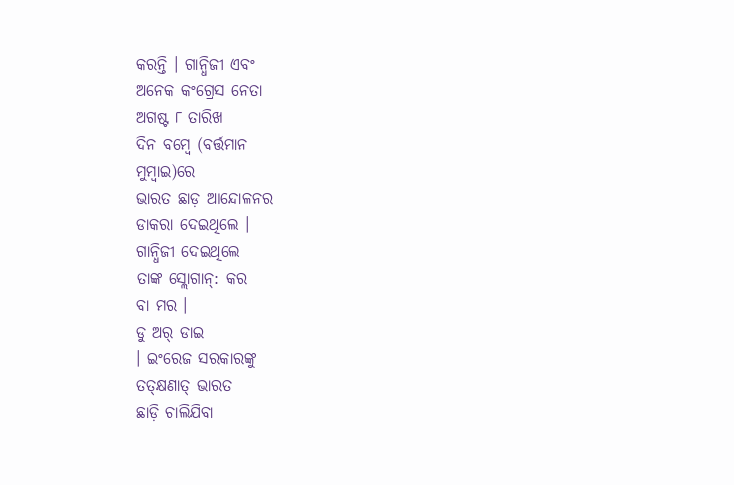କରନ୍ତି । ଗାନ୍ଧିଜୀ ଏବଂ
ଅନେକ କଂଗ୍ରେସ ନେତା
ଅଗଷ୍ଟ ୮ ତାରିଖ
ଦିନ ବମ୍ବେ (ବର୍ତ୍ତମାନ
ମୁମ୍ବାଇ)ରେ
ଭାରତ ଛାଡ଼ ଆନ୍ଦୋଳନର
ଡାକରା ଦେଇଥିଲେ ।
ଗାନ୍ଧିଜୀ ଦେଇଥିଲେ
ତାଙ୍କ ସ୍ଲୋଗାନ୍: କର
ବା ମର ।
ଡୁ ଅର୍ ଡାଇ
। ଇଂରେଜ ସରକାରଙ୍କୁ
ତତ୍କ୍ଷଣାତ୍ ଭାରତ
ଛାଡ଼ି ଚାଲିଯିବା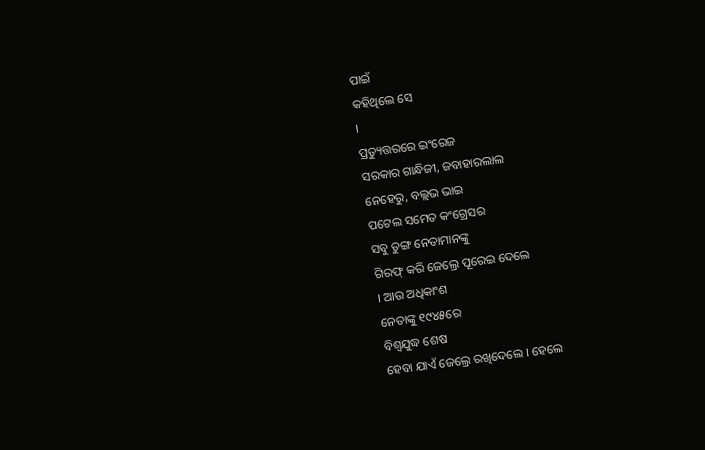ପାଇଁ
କହିଥିଲେ ସେ
।
ପ୍ରତ୍ୟୁତ୍ତରରେ ଇଂରେଜ
ସରକାର ଗାନ୍ଧିଜୀ, ଜବାହାରଲାଲ
ନେହେରୁ, ବଲ୍ଲଭ ଭାଇ
ପଟେଲ ସମେତ କଂଗ୍ରେସର
ସବୁ ତୁଙ୍ଗ ନେତାମାନଙ୍କୁ
ଗିରଫ୍ କରି ଜେଲ୍ରେ ପୂରେଇ ଦେଲେ
। ଆଉ ଅଧିକାଂଶ
ନେତାଙ୍କୁ ୧୯୪୫ରେ
ବିଶ୍ୱଯୁଦ୍ଧ ଶେଷ
ହେବା ଯାଏଁ ଜେଲ୍ରେ ରଖିଦେଲେ । ହେଲେ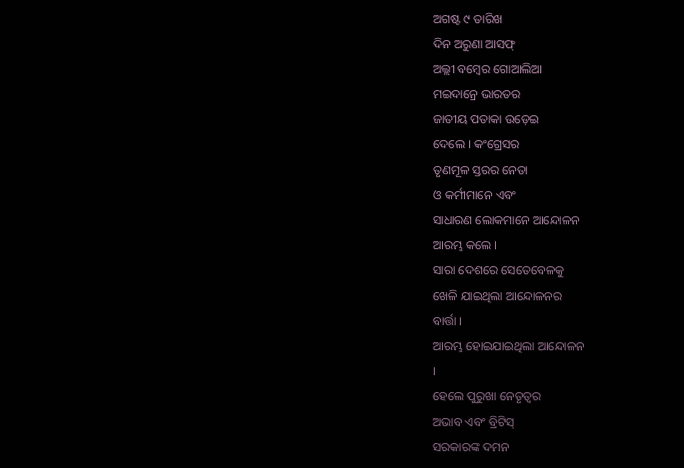ଅଗଷ୍ଟ ୯ ତାରିଖ
ଦିନ ଅରୁଣା ଆସଫ୍
ଅଲ୍ଲୀ ବମ୍ବେର ଗୋଆଲିଆ
ମଇଦାନ୍ରେ ଭାରତର
ଜାତୀୟ ପତାକା ଉଡ଼େଇ
ଦେଲେ । କଂଗ୍ରେସର
ତୃଣମୂଳ ସ୍ତରର ନେତା
ଓ କର୍ମୀମାନେ ଏବଂ
ସାଧାରଣ ଲୋକମାନେ ଆନ୍ଦୋଳନ
ଆରମ୍ଭ କଲେ ।
ସାରା ଦେଶରେ ସେତେବେଳକୁ
ଖେଳି ଯାଇଥିଲା ଆନ୍ଦୋଳନର
ବାର୍ତ୍ତା ।
ଆରମ୍ଭ ହୋଇଯାଇଥିଲା ଆନ୍ଦୋଳନ
।
ହେଲେ ପୁରୁଖା ନେତୃତ୍ୱର
ଅଭାବ ଏବଂ ବ୍ରିଟିସ୍
ସରକାରଙ୍କ ଦମନ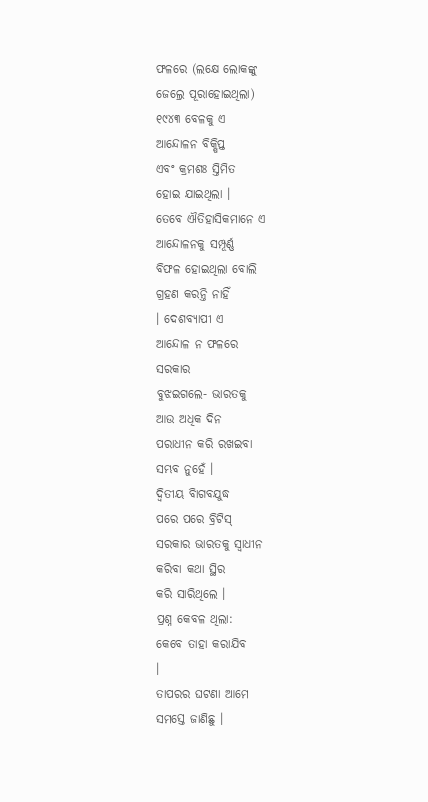ଫଳରେ (ଲକ୍ଷେ ଲୋକଙ୍କୁ
ଜେଲ୍ରେ ପୂରାହୋଇଥିଲା)
୧୯୪୩ ବେଳକୁ ଏ
ଆନ୍ଦୋଳନ ବିକ୍ଷିପ୍ତ
ଏବଂ କ୍ରମଶଃ ସ୍ତିମିତ
ହୋଇ ଯାଇଥିଲା ।
ତେବେ ଐତିହାସିକମାନେ ଏ
ଆନ୍ଦୋଳନକୁ ସମ୍ପୂର୍ଣ୍ଣ
ବିଫଳ ହୋଇଥିଲା ବୋଲି
ଗ୍ରହଣ କରନ୍ତି ନାହିଁ
। ଦେଶବ୍ୟାପୀ ଏ
ଆନ୍ଦୋଳ ନ ଫଳରେ
ସରକାର
ବୁଝଇଗଲେ- ଭାରତକୁ
ଆଉ ଅଧିକ ଦିନ
ପରାଧୀନ କରି ରଖଇବା
ସମ୍ଭବ ନୁହେଁ ।
ଦ୍ୱିତୀୟ ବିାଗବଯୁଦ୍ଧ
ପରେ ପରେ ବ୍ରିଟିସ୍
ସରକାର ଭାରତକୁ ସ୍ୱାଧୀନ
କରିବା କଥା ସ୍ଥିର
କରି ସାରିଥିଲେ ।
ପ୍ରଶ୍ନ କେବଳ ଥିଲା:
କେବେ ତାହା କରାଯିବ
।
ତାପରର ଘଟଣା ଆମେ
ସମସ୍ତେ ଜାଣିଛୁ ।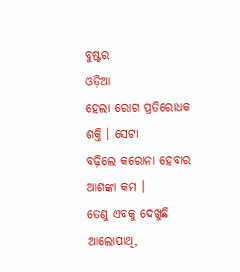ବୁଷ୍ଟର
ଓଡ଼ିଆ
ହେଲା ରୋଗ ପ୍ରତିରୋଧକ
ଶକ୍ତି । ସେଟା
ବଢ଼ିଲେ କରୋନା ହେବାର
ଆଶଙ୍କା କମ ।
ତେଣୁ ଏବକୁ ଦେଖୁଛି
ଆଲୋପାଥି,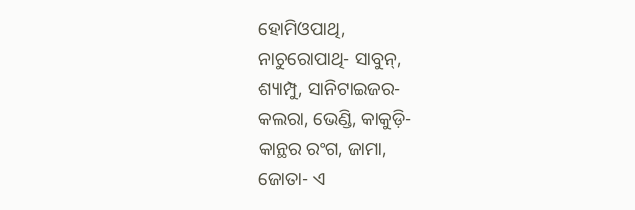ହୋମିଓପାଥି,
ନାଚୁରୋପାଥି- ସାବୁନ୍,
ଶ୍ୟାମ୍ପୁ, ସାନିଟାଇଜର-
କଲରା, ଭେଣ୍ଡି, କାକୁଡ଼ି-
କାନ୍ଥର ରଂଗ, ଜାମା,
ଜୋତା- ଏ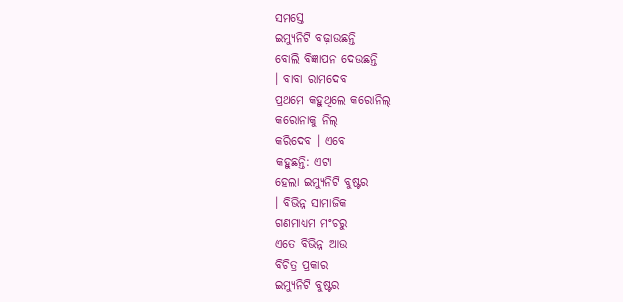ସମସ୍ତେ
ଇମ୍ୟୁନିଟି ବଢ଼ାଉଛନ୍ତି
ବୋଲି ବିଜ୍ଞାପନ ଦେଉଛନ୍ତି
। ବାବା ରାମଦେବ
ପ୍ରଥମେ କହୁଥିଲେ କରୋନିଲ୍
କରୋନାକୁ ନିଲ୍
କରିଦେବ । ଏବେ
କହୁଛନ୍ତି: ଏଟା
ହେଲା ଇମ୍ୟୁନିଟି ବୁଷ୍ଟର
। ବିଭିନ୍ନ ସାମାଜିକ
ଗଣମାଧ୍ୟମ ମଂଚରୁ
ଏତେ ବିଭିନ୍ନ ଆଉ
ବିଚିତ୍ର ପ୍ରକାର
ଇମ୍ୟୁନିଟି ବୁଷ୍ଟର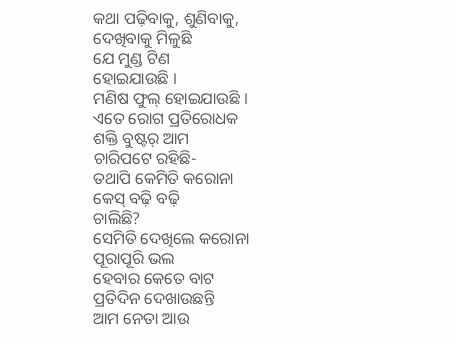କଥା ପଢ଼ିବାକୁ, ଶୁଣିବାକୁ,
ଦେଖିବାକୁ ମିଳୁଛି
ଯେ ମୁଣ୍ଡ ଟିଣ
ହୋଇଯାଉଛି ।
ମଣିଷ ଫୁଲ୍ ହୋଇଯାଉଛି ।
ଏତେ ରୋଗ ପ୍ରତିରୋଧକ
ଶକ୍ତି ବୁଷ୍ଟର୍ ଆମ
ଚାରିପଟେ ରହିଛି-
ତଥାପି କେମିତି କରୋନା
କେସ୍ ବଢ଼ି ବଢ଼ି
ଚାଲିଛି?
ସେମିତି ଦେଖିଲେ କରୋନା
ପୂରାପୂରି ଭଲ
ହେବାର କେତେ ବାଟ
ପ୍ରତିଦିନ ଦେଖାଉଛନ୍ତି
ଆମ ନେତା ଆଉ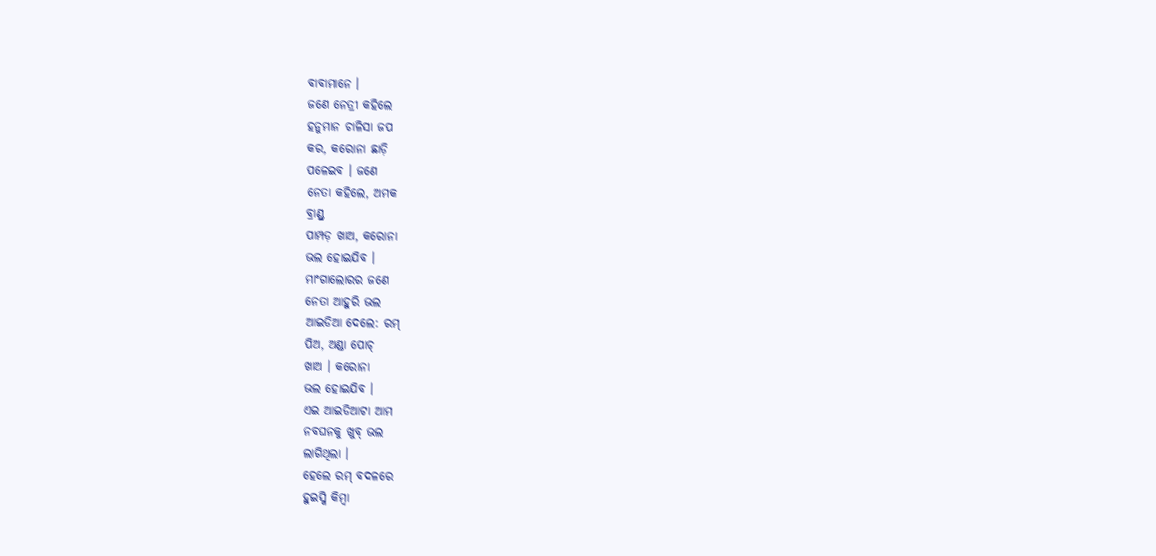ବାବାମାନେ ।
ଜଣେ ନେତ୍ରୀ କହିଲେ
ହନୁମାନ ଚାଳିସା ଜପ
କର, କରୋନା ଛାଡ଼ି
ପଳେଇବ । ଜଣେ
ନେତା କହିଲେ, ଅମକ
ବ୍ରାଣ୍ଡ୍ର
ପାମ୍ପଡ଼ ଖାଅ, କରୋନା
ଭଲ ହୋଇଯିବ ।
ମାଂଗାଲୋରର ଜଣେ
ନେତା ଆହୁରି ଭଲ
ଆଇଡିଆ ଦେଲେ: ରମ୍
ପିଅ, ଅଣ୍ଡା ପୋଚ୍
ଖାଅ । କରୋନା
ଭଲ ହୋଇଯିବ ।
ଏଇ ଆଇଡିଆଟା ଆମ
ନବଘନକୁ ଖୁବ୍ ଭଲ
ଲାଗିଥିଲା ।
ହେଲେ ରମ୍ ବଦଳରେ
ହୁଇସ୍କି କିମ୍ବା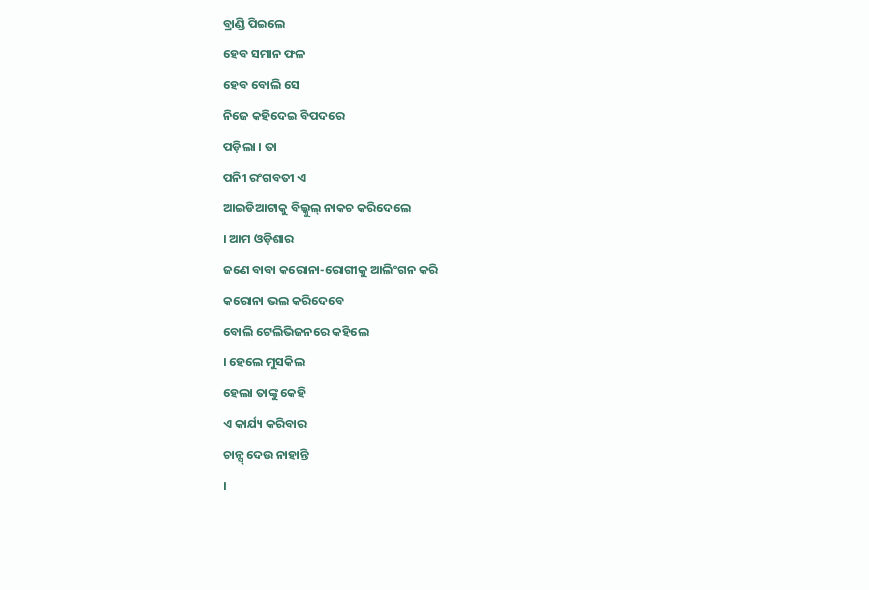ବ୍ରାଣ୍ଡି ପିଇଲେ
ହେବ ସମାନ ଫଳ
ହେବ ବୋଲି ସେ
ନିଜେ କହିଦେଇ ବିପଦରେ
ପଡ଼ିଲା । ତା
ପନିୀ ରଂଗବତୀ ଏ
ଆଇଡିଆଟାକୁ ବିଲ୍କୁଲ୍ ନାକଚ କରିଦେଲେ
। ଆମ ଓଡ଼ିଶାର
ଜଣେ ବାବା କରୋନା-ରୋଗୀକୁ ଆଲିଂଗନ କରି
କରୋନା ଭଲ କରିଦେବେ
ବୋଲି ଟେଲିଭିଜନରେ କହିଲେ
। ହେଲେ ମୁସକିଲ
ହେଲା ତାଙ୍କୁ କେହି
ଏ କାର୍ଯ୍ୟ କରିବାର
ଚାନ୍ସ୍ ଦେଉ ନାହାନ୍ତି
।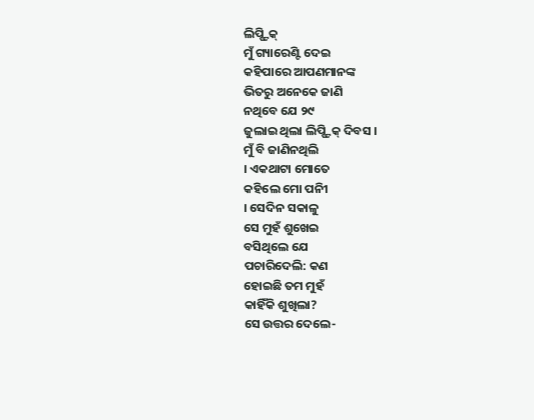ଲିପ୍ଷ୍ଟିକ୍
ମୁଁ ଗ୍ୟାରେଣ୍ଟି ଦେଇ
କହିପାରେ ଆପଣମାନଙ୍କ
ଭିତରୁ ଅନେକେ ଜାଣି
ନଥିବେ ଯେ ୨୯
ଜୁଲାଇ ଥିଲା ଲିପ୍ଷ୍ଟିକ୍ ଦିବସ ।
ମୁଁ ବି ଜାଣିନଥିଲି
। ଏକଥାଟା ମୋତେ
କହିଲେ ମୋ ପନିୀ
। ସେଦିନ ସକାଳୁ
ସେ ମୁହଁ ଶୁଖେଇ
ବସିଥିଲେ ଯେ
ପଚାରିଦେଲି: କଣ
ହୋଇଛି ତମ ମୁହଁ
କାହିଁକି ଶୁଖିଲା?
ସେ ଉତ୍ତର ଦେଲେ-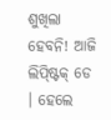ଶୁଖିଲା ହେବନି! ଆଜି
ଲିପ୍ଷ୍ଟିକ୍ ଡେ
। ହେଲେ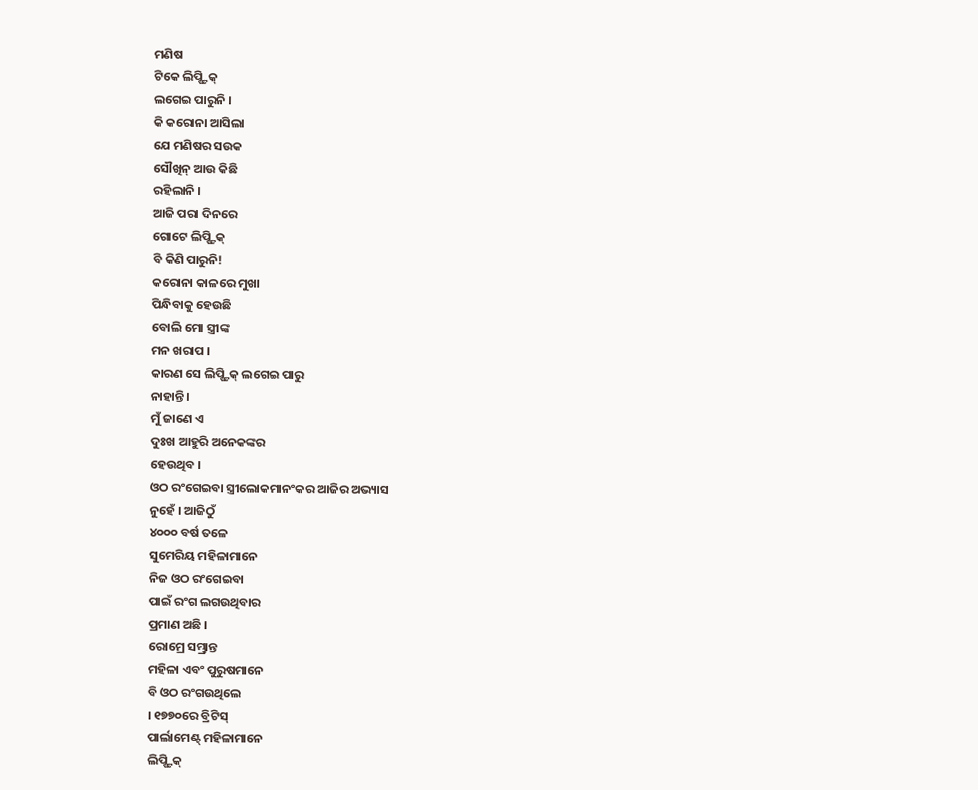ମଣିଷ
ଟିକେ ଲିପ୍ଷ୍ଟିକ୍
ଲଗେଇ ପାରୁନି ।
କି କରୋନା ଆସିଲା
ଯେ ମଣିଷର ସଉକ
ସୌଖିନ୍ ଆଉ କିଛି
ରହିଲାନି ।
ଆଜି ପରା ଦିନରେ
ଗୋଟେ ଲିପ୍ଷ୍ଟିକ୍
ବି କିଣି ପାରୁନି!
କରୋନା କାଳରେ ମୁଖା
ପିନ୍ଧିବାକୁ ହେଉଛି
ବୋଲି ମୋ ସ୍ତ୍ରୀଙ୍କ
ମନ ଖରାପ ।
କାରଣ ସେ ଲିପ୍ଷ୍ଟିକ୍ ଲଗେଇ ପାରୁ
ନାହାନ୍ତି ।
ମୁଁ ଜାଣେ ଏ
ଦୁଃଖ ଆହୁରି ଅନେକଙ୍କର
ହେଉଥିବ ।
ଓଠ ରଂଗେଇବା ସ୍ତ୍ରୀଲୋକମାନଂକର ଆଜିର ଅଭ୍ୟାସ
ନୁହେଁ । ଆଜିଠୁଁ
୪୦୦୦ ବର୍ଷ ତଳେ
ସୁମେରିୟ ମହିଳାମାନେ
ନିଜ ଓଠ ରଂଗେଇବା
ପାଇଁ ରଂଗ ଲଗଉଥିବାର
ପ୍ରମାଣ ଅଛି ।
ରୋମ୍ରେ ସମ୍ଭ୍ରାନ୍ତ
ମହିଳା ଏବଂ ପୁରୁଷମାନେ
ବି ଓଠ ରଂଗଉଥିଲେ
। ୧୭୭୦ରେ ବ୍ରିଟିସ୍
ପାର୍ଲାମେଣ୍ଟ୍ ମହିଳାମାନେ
ଲିପ୍ଷ୍ଟିକ୍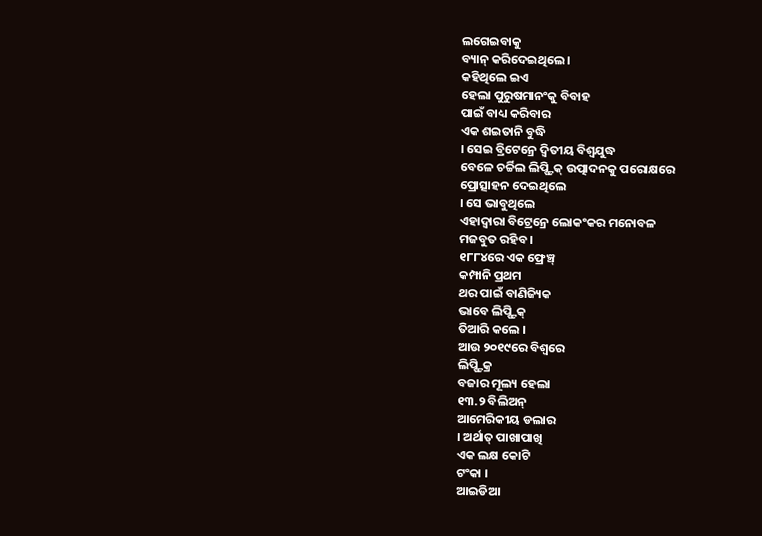ଲଗେଇବାକୁ
ବ୍ୟାନ୍ କରିଦେଇଥିଲେ ।
କହିଥିଲେ ଇଏ
ହେଲା ପୁରୁଷମାନଂକୁ ବିବାହ
ପାଇଁ ବାଧ୍ୟ କରିବାର
ଏକ ଶଇତାନି ବୁଦ୍ଧି
। ସେଇ ବ୍ରିଟେନ୍ରେ ଦ୍ୱିତୀୟ ବିଶ୍ୱଯୁଦ୍ଧ
ବେଳେ ଚର୍ଚ୍ଚିଲ ଲିପ୍ଷ୍ଟିକ୍ ଉତ୍ପାଦନକୁ ପରୋକ୍ଷରେ
ପ୍ରୋତ୍ସାହନ ଦେଇଥିଲେ
। ସେ ଭାବୁଥିଲେ
ଏହାଦ୍ୱାରା ବିଟ୍ରେନ୍ରେ ଲୋକଂକର ମନୋବଳ
ମଜବୁତ ରହିବ ।
୧୮୮୪ରେ ଏକ ଫ୍ରେଞ୍ଚ୍
କମ୍ପାନି ପ୍ରଥମ
ଥର ପାଇଁ ବାଣିଜ୍ୟିକ
ଭାବେ ଲିପ୍ଷ୍ଟିକ୍
ତିଆରି କଲେ ।
ଆଉ ୨୦୧୯ରେ ବିଶ୍ୱରେ
ଲିପ୍ଷ୍ଟିକ୍ର
ବଜାର ମୂଲ୍ୟ ହେଲା
୧୩.୨ ବିଲିଅନ୍
ଆମେରିକୀୟ ଡଲାର
। ଅର୍ଥାତ୍ ପାଖାପାଖି
ଏକ ଲକ୍ଷ କୋଟି
ଟଂକା ।
ଆଇଡିଆ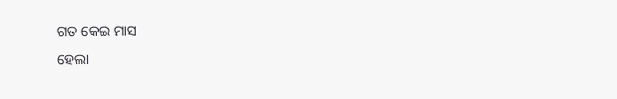ଗତ କେଇ ମାସ
ହେଲା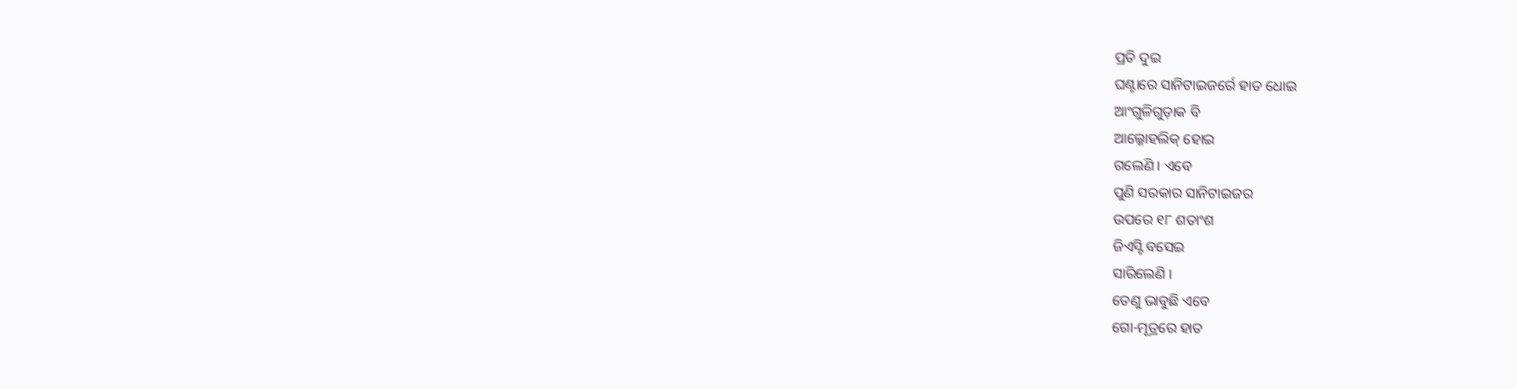ପ୍ରତି ଦୁଇ
ଘଣ୍ଟାରେ ସାନିଟାଇଜର୍ରେ ହାତ ଧୋଇ
ଆଂଗୁଳିଗୁଡ଼ାକ ବି
ଆଲ୍କୋହଲିକ୍ ହୋଇ
ଗଲେଣି । ଏବେ
ପୁଣି ସରକାର ସାନିଟାଇଜର
ଉପରେ ୧୮ ଶତାଂଶ
ଜିଏସ୍ଟି ବସେଇ
ସାରିଲେଣି ।
ତେଣୁ ଭାବୁଛି ଏବେ
ଗୋ-ମୂତ୍ରରେ ହାତ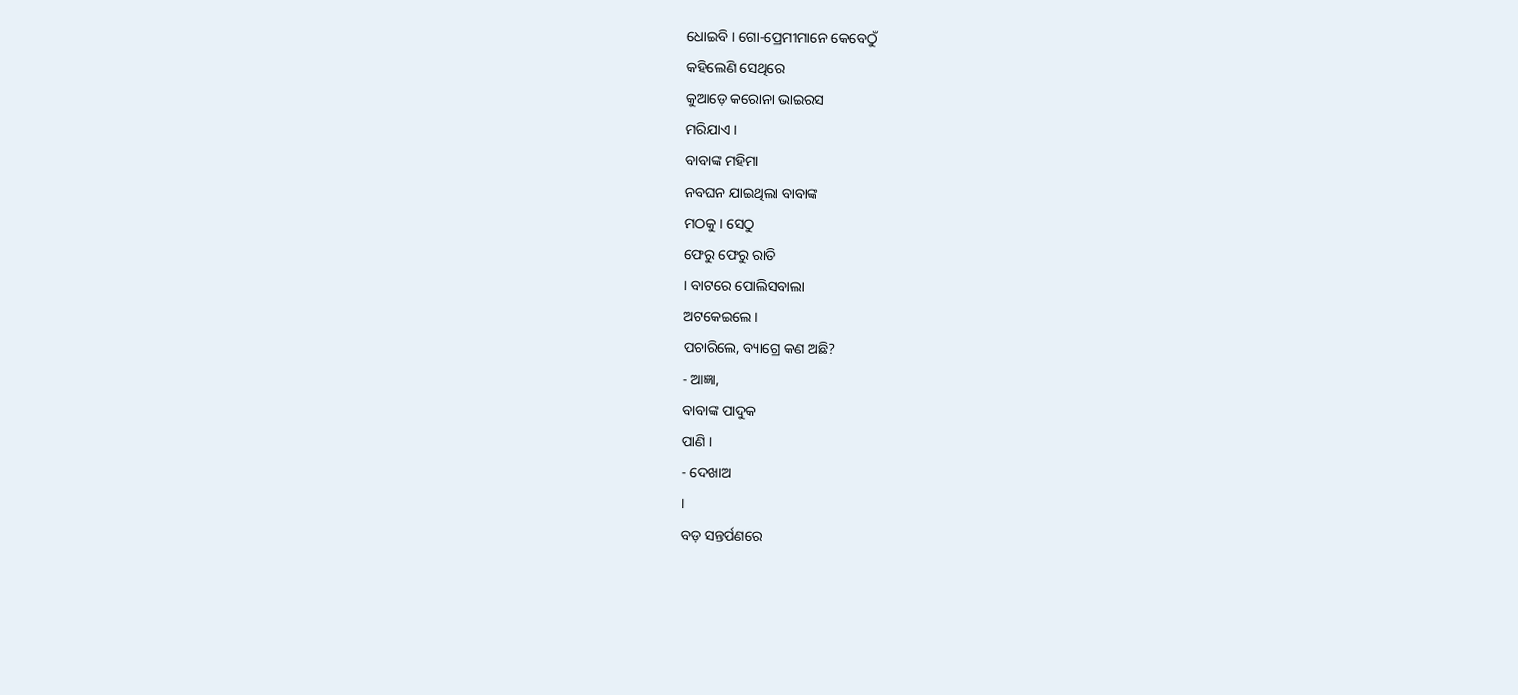ଧୋଇବି । ଗୋ-ପ୍ରେମୀମାନେ କେବେଠୁଁ
କହିଲେଣି ସେଥିରେ
କୁଆଡ଼େ କରୋନା ଭାଇରସ
ମରିଯାଏ ।
ବାବାଙ୍କ ମହିମା
ନବଘନ ଯାଇଥିଲା ବାବାଙ୍କ
ମଠକୁ । ସେଠୁ
ଫେରୁ ଫେରୁ ରାତି
। ବାଟରେ ପୋଲିସବାଲା
ଅଟକେଇଲେ ।
ପଚାରିଲେ, ବ୍ୟାଗ୍ରେ କଣ ଅଛି?
- ଆଜ୍ଞା,
ବାବାଙ୍କ ପାଦୁକ
ପାଣି ।
- ଦେଖାଅ
।
ବଡ଼ ସନ୍ତର୍ପଣରେ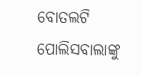ବୋତଲଟି
ପୋଲିସବାଲାଙ୍କୁ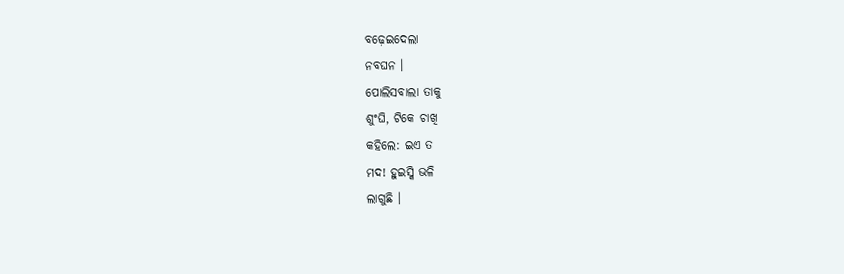ବଢ଼େଇଦେଲା
ନବଘନ ।
ପୋଲିସବାଲା ତାକୁ
ଶୁଂଘି, ଟିକେ ଚାଖି
କହିଲେ: ଇଏ ତ
ମଦ! ହୁଇସ୍କି ଭଳି
ଲାଗୁଛି ।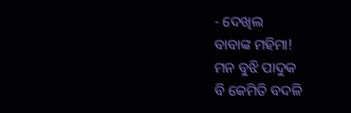- ଦେଖିଲ
ବାବାଙ୍କ ମହିମା!
ମନ ବୁଝି ପାଦୁକ
ବି କେମିତି ବଦଳି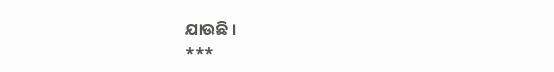ଯାଉଛି ।
***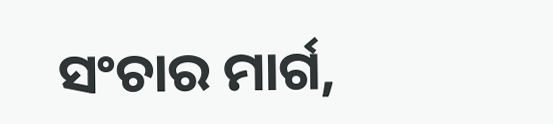ସଂଚାର ମାର୍ଗ,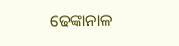ଢେଙ୍କାନାଳ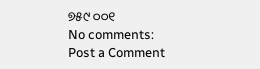୭୫୯ ୦୦୧
No comments:
Post a Comment